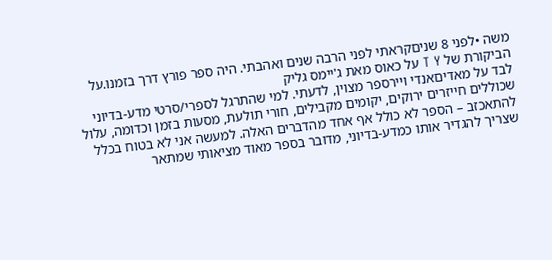משה •לפני 8 שניםקראתי לפני הרבה שנים ואהבתי. היה ספר פורץ דרך בזמנו.על הביקורת של T Y על כאוס מאת ג'יימס גליק
לבד על מאדיםאנדי ויירספר מצוין, לדעתי. למי שהתרגל לספרי/סרטי מדע-בדיוני שכוללים חייזרים ירוקים, יקומים מקבילים, חורי תולעת, מסעות בזמן וכדומה, עלול להתאכזב – הספר לא כולל אף אחד מהדברים האלה. למעשה אני לא בטוח בכלל שצריך להגדיר אותו כמדע-בדיוני, מדובר בספר מאוד מציאותי שמתאר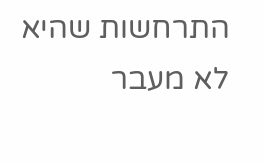התרחשות שהיא לא מעבר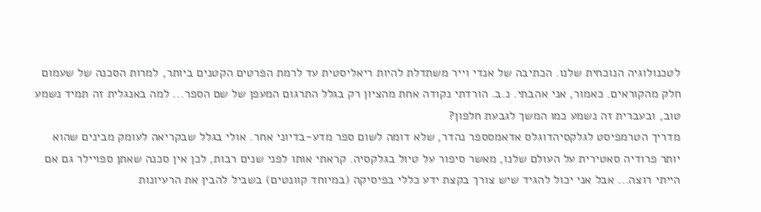לטכנולוגיה הנוכחית שלנו. הכתיבה של אנדי וייר משתדלת להיות ריאליסטית עד לרמת הפרטים הקטנים ביותר, למרות הסכנה של שעמום חלק מהקוראים. כאמור, אני אהבתי. נ.ב. הורדתי נקודה אחת מהציון רק בגלל התרגום המעפן של שם הספר... למה באנגלית זה תמיד נשמע טוב, ובעברית זה נשמע כמו המשך לגבעת חלפון?
מדריך הטרמפיסט לגלקסיהדוגלס אדאמסספר נהדר, שלא דומה לשום ספר מדע-בדיוני אחר. אולי בגלל שבקריאה לעומק מבינים שהוא יותר פרודיה סאטירית על העולם שלנו, מאשר סיפור על טיול בגלקסיה. קראתי אותו לפני שנים רבות, לכן אין סכנה שאתן ספויילר גם אם הייתי רוצה... אבל אני יכול להגיד שיש צורך בקצת ידע כללי בפיסיקה (במיוחד קוונטים) בשביל להבין את הרעיונות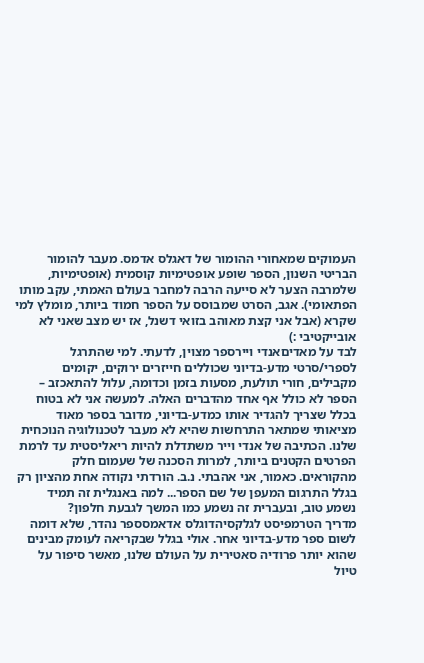העמוקים שמאחורי ההומור של דאגלס אדמס. מעבר להומור הבריטי השנון, הספר שופע אופטימיות קוסמית (אופטימיות, שלמרבה הצער לא סייעה הרבה למחבר בעולם האמתי, עקב מותו הפתאומי). אגב, הסרט שמבוסס על הספר חמוד ביותר, מומלץ למי שקרא (אבל אני קצת מאוהב בזואי דשנל, אז יש מצב שאני לא אובייקטיבי :)
לבד על מאדיםאנדי ויירספר מצוין, לדעתי. למי שהתרגל לספרי/סרטי מדע-בדיוני שכוללים חייזרים ירוקים, יקומים מקבילים, חורי תולעת, מסעות בזמן וכדומה, עלול להתאכזב – הספר לא כולל אף אחד מהדברים האלה. למעשה אני לא בטוח בכלל שצריך להגדיר אותו כמדע-בדיוני, מדובר בספר מאוד מציאותי שמתאר התרחשות שהיא לא מעבר לטכנולוגיה הנוכחית שלנו. הכתיבה של אנדי וייר משתדלת להיות ריאליסטית עד לרמת הפרטים הקטנים ביותר, למרות הסכנה של שעמום חלק מהקוראים. כאמור, אני אהבתי. נ.ב. הורדתי נקודה אחת מהציון רק בגלל התרגום המעפן של שם הספר... למה באנגלית זה תמיד נשמע טוב, ובעברית זה נשמע כמו המשך לגבעת חלפון?
מדריך הטרמפיסט לגלקסיהדוגלס אדאמסספר נהדר, שלא דומה לשום ספר מדע-בדיוני אחר. אולי בגלל שבקריאה לעומק מבינים שהוא יותר פרודיה סאטירית על העולם שלנו, מאשר סיפור על טיול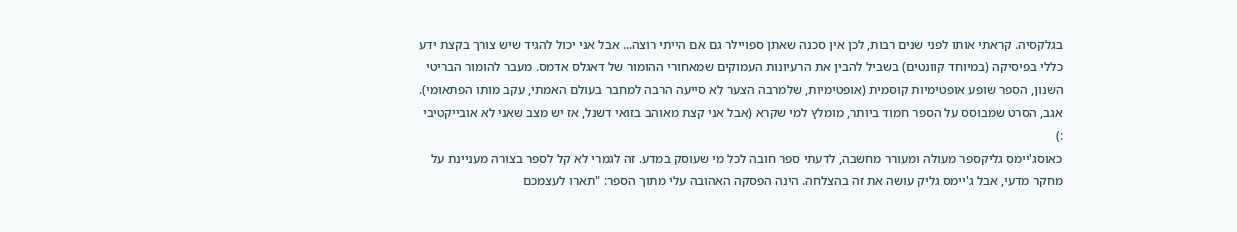בגלקסיה. קראתי אותו לפני שנים רבות, לכן אין סכנה שאתן ספויילר גם אם הייתי רוצה... אבל אני יכול להגיד שיש צורך בקצת ידע כללי בפיסיקה (במיוחד קוונטים) בשביל להבין את הרעיונות העמוקים שמאחורי ההומור של דאגלס אדמס. מעבר להומור הבריטי השנון, הספר שופע אופטימיות קוסמית (אופטימיות, שלמרבה הצער לא סייעה הרבה למחבר בעולם האמתי, עקב מותו הפתאומי). אגב, הסרט שמבוסס על הספר חמוד ביותר, מומלץ למי שקרא (אבל אני קצת מאוהב בזואי דשנל, אז יש מצב שאני לא אובייקטיבי :)
כאוסג'יימס גליקספר מעולה ומעורר מחשבה, לדעתי ספר חובה לכל מי שעוסק במדע. זה לגמרי לא קל לספר בצורה מעניינת על מחקר מדעי, אבל ג'יימס גליק עושה את זה בהצלחה. הינה הפסקה האהובה עלי מתוך הספר: "תארו לעצמכם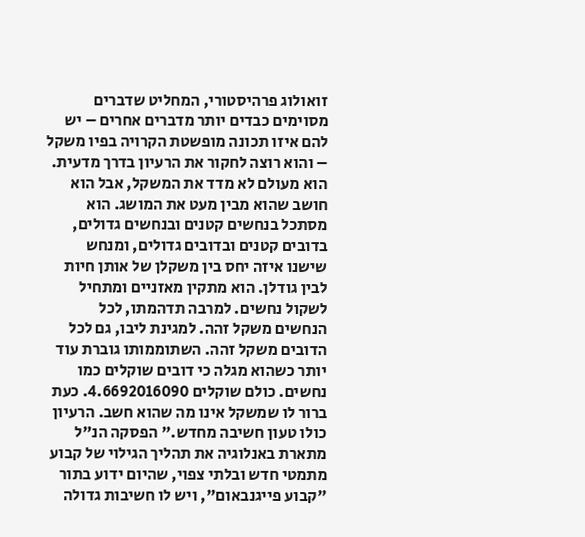זואולוג פרהיסטורי, המחליט שדברים מסוימים כבדים יותר מדברים אחרים – יש להם איזו תכונה מופשטת הקרויה בפיו משקל – והוא רוצה לחקור את הרעיון בדרך מדעית. הוא מעולם לא מדד את המשקל, אבל הוא חושב שהוא מבין מעט את המושג. הוא מסתכל בנחשים קטנים ובנחשים גדולים, בדובים קטנים ובדובים גדולים, ומנחש שישנו איזה יחס בין משקלן של אותן חיות לבין גודלן. הוא מתקין מאזניים ומתחיל לשקול נחשים. למרבה תדהמתו, לכל הנחשים משקל זהה. למגינת ליבו, גם לכל הדובים משקל זהה. השתוממותו גוברת עוד יותר כשהוא מגלה כי דובים שוקלים כמו נחשים. כולם שוקלים 4.6692016090. כעת ברור לו שמשקל אינו מה שהוא חשב. הרעיון כולו טעון חשיבה מחדש." הפסקה הנ"ל מתארת באנלוגיה את תהליך הגילוי של קבוע מתמטי חדש ובלתי צפוי, שהיום ידוע בתור "קבוע פייגנבאום", ויש לו חשיבות גדולה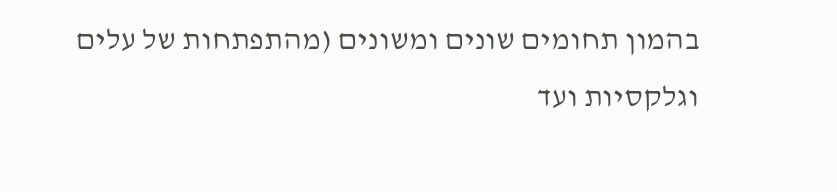בהמון תחומים שונים ומשונים (מהתפתחות של עלים וגלקסיות ועד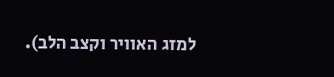למזג האוויר וקצב הלב).